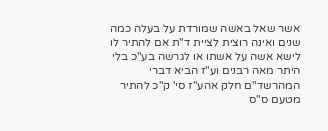אשר שאל באשה שמורדת על בעלה כמה שנים ואינה רוצית לציית ד"ת אם להתיר לו לישא אשה על אשתו או לגרשה בע"כ בלי היתר מאה רבנים וע"ז הביא דברי המהרשד"ם חלק אהע"ז סי' ק"כ להתיר מטעם ס"ס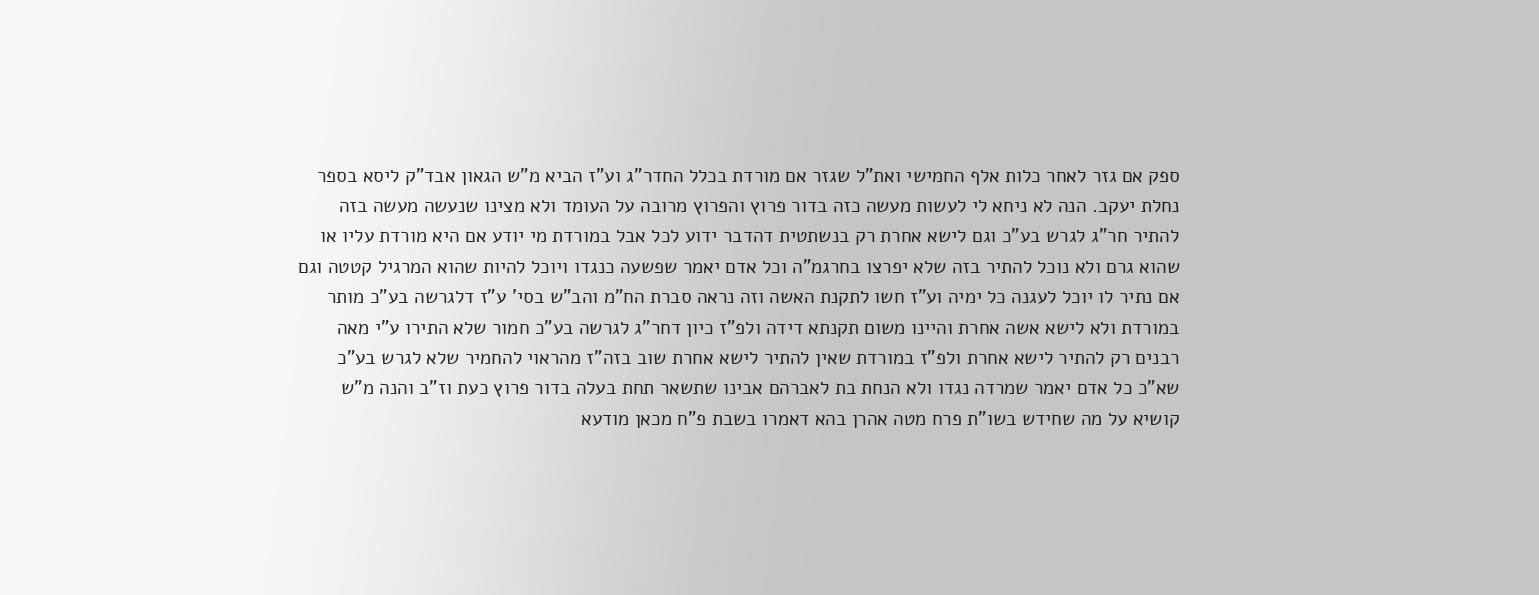ספק אם גזר לאחר כלות אלף החמישי ואת"ל שגזר אם מורדת בכלל החדר"ג וע"ז הביא מ"ש הגאון אבד"ק ליסא בספר נחלת יעקב. הנה לא ניחא לי לעשות מעשה כזה בדור פרוץ והפרוץ מרובה על העומד ולא מצינו שנעשה מעשה בזה להתיר חר"ג לגרש בע"כ וגם לישא אחרת רק בנשתטית דהדבר ידוע לכל אבל במורדת מי יודע אם היא מורדת עליו או שהוא גרם ולא נוכל להתיר בזה שלא יפרצו בחרגמ"ה וכל אדם יאמר שפשעה כנגדו ויוכל להיות שהוא המרגיל קטטה וגם אם נתיר לו יוכל לעגנה כל ימיה וע"ז חשו לתקנת האשה וזה נראה סברת הח"מ והב"ש בסי' ע"ז דלגרשה בע"כ מותר במורדת ולא לישא אשה אחרת והיינו משום תקנתא דידה ולפ"ז כיון דחר"ג לגרשה בע"כ חמור שלא התירו ע"י מאה רבנים רק להתיר לישא אחרת ולפ"ז במורדת שאין להתיר לישא אחרת שוב בזה"ז מהראוי להחמיר שלא לגרש בע"כ שא"כ כל אדם יאמר שמרדה נגדו ולא הנחת בת לאברהם אבינו שתשאר תחת בעלה בדור פרוץ כעת וז"ב והנה מ"ש קושיא על מה שחידש בשו"ת פרח מטה אהרן בהא דאמרו בשבת פ"ח מכאן מודעא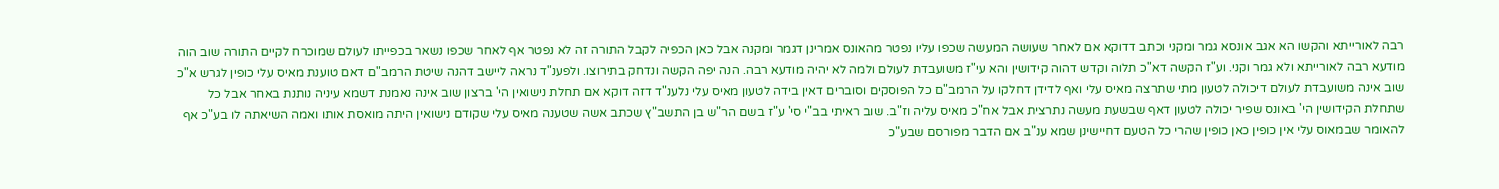רבה לאורייתא והקשו הא אגב אונסא גמר ומקני וכתב דדוקא אם לאחר שעושה המעשה שכפו עליו נפטר מהאונס אמרינן דגמר ומקנה אבל כאן הכפיה לקבל התורה זה לא נפטר אף לאחר שכפו נשאר בכפייתו לעולם שמוכרח לקיים התורה שוב הוה מודעא רבה לאורייתא ולא גמר וקני. וע"ז הקשה דא"כ תלוה וקדש דהוה קידושין והא עי"ז משועבדת לעולם ולמה לא יהיה מודעא רבה. הנה יפה הקשה ונדחק בתירוצו. ולפענ"ד נראה ליישב דהנה שיטת הרמב"ם דאם טוענת מאיס עלי כופין לגרש א"כ שוב אינה משועבדת לעולם דיכולה לטעון מתי שתרצה מאיס עלי ואף לדידן דחלקו על הרמב"ם כל הפוסקים וסוברים דאין בידה לטעון מאיס עלי נלענ"ד דזה דוקא אם תחלת נישואין הי' ברצון שוב אינה נאמנת דשמא עיניה נותנת באחר אבל כל שתחלת הקידושין הי' באונס שפיר יכולה לטעון דאף שבשעת מעשה נתרצית אבל אח"כ מאיס עליה וז"ב. שוב ראיתי בב"י סי' ע"ז בשם הר"ש בן התשב"ץ שכתב אשה שטענה מאיס עלי שקודם נישואין היתה מואסת אותו ואמה השיאתה לו בע"כ אף להאומר שבמאוס עלי אין כופין כאן כופין שהרי כל הטעם דחיישינן שמא ענ"ב אם הדבר מפורסם שבע"כ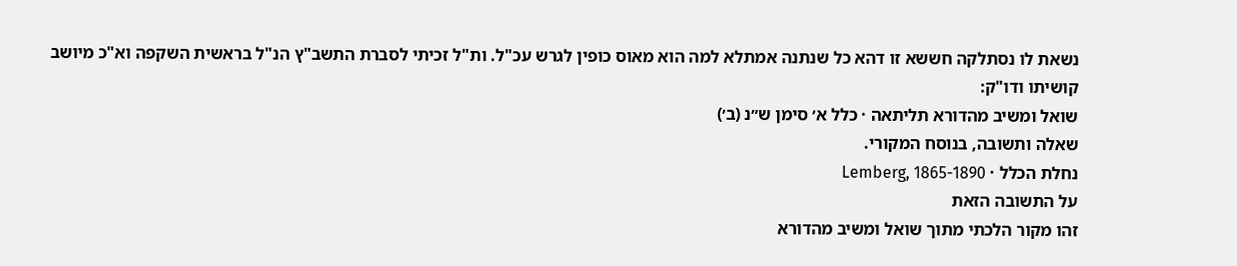נשאת לו נסתלקה חששא זו דהא כל שנתנה אמתלא למה הוא מאוס כופין לגרש עכ"ל. ות"ל זכיתי לסברת התשב"ץ הנ"ל בראשית השקפה וא"כ מיושב קושיתו ודו"ק:
שואל ומשיב מהדורא תליתאה · כלל א׳ סימן ש״נ (ב׳)
שאלה ותשובה, בנוסח המקורי.
נחלת הכלל · Lemberg, 1865-1890
על התשובה הזאת
זהו מקור הלכתי מתוך שואל ומשיב מהדורא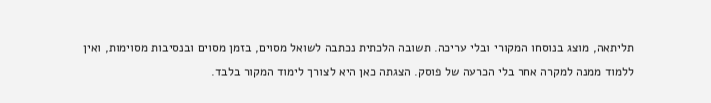תליתאה, מוצג בנוסחו המקורי ובלי עריכה. תשובה הלכתית נכתבה לשואל מסוים, בזמן מסוים ובנסיבות מסוימות, ואין ללמוד ממנה למקרה אחר בלי הכרעה של פוסק. הצגתה כאן היא לצורך לימוד המקור בלבד.